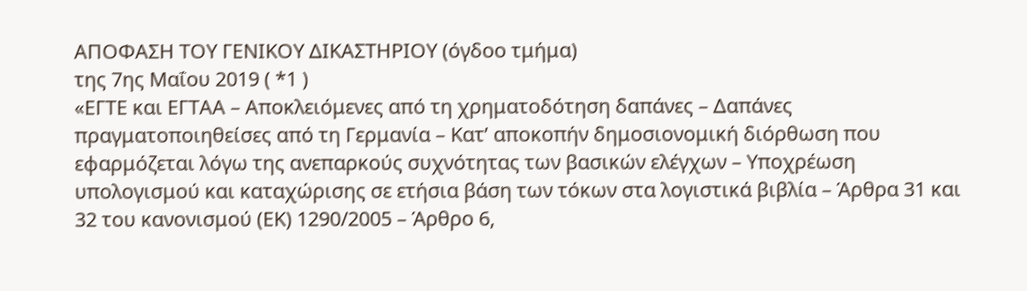ΑΠΟΦΑΣΗ ΤΟΥ ΓΕΝΙΚΟΥ ΔΙΚΑΣΤΗΡΙΟΥ (όγδοο τμήμα)
της 7ης Μαΐου 2019 ( *1 )
«ΕΓΤΕ και ΕΓΤΑΑ – Αποκλειόμενες από τη χρηματοδότηση δαπάνες – Δαπάνες πραγματοποιηθείσες από τη Γερμανία – Κατ’ αποκοπήν δημοσιονομική διόρθωση που εφαρμόζεται λόγω της ανεπαρκούς συχνότητας των βασικών ελέγχων – Υποχρέωση υπολογισμού και καταχώρισης σε ετήσια βάση των τόκων στα λογιστικά βιβλία – Άρθρα 31 και 32 του κανονισμού (ΕΚ) 1290/2005 – Άρθρο 6,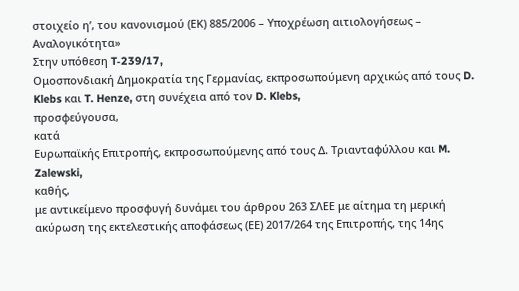στοιχείο ηʹ, του κανονισμού (ΕΚ) 885/2006 – Υποχρέωση αιτιολογήσεως – Αναλογικότητα»
Στην υπόθεση T‑239/17,
Ομοσπονδιακή Δημοκρατία της Γερμανίας, εκπροσωπούμενη αρχικώς από τους D. Klebs και T. Henze, στη συνέχεια από τον D. Klebs,
προσφεύγουσα,
κατά
Ευρωπαϊκής Επιτροπής, εκπροσωπούμενης από τους Δ. Τριανταφύλλου και M. Zalewski,
καθής,
με αντικείμενο προσφυγή δυνάμει του άρθρου 263 ΣΛΕΕ με αίτημα τη μερική ακύρωση της εκτελεστικής αποφάσεως (ΕΕ) 2017/264 της Επιτροπής, της 14ης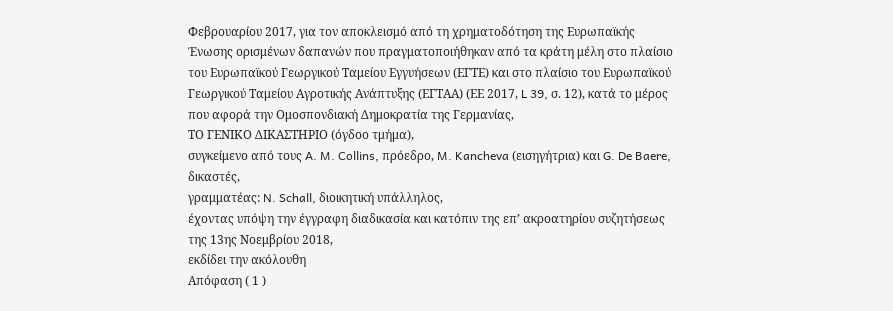Φεβρουαρίου 2017, για τον αποκλεισμό από τη χρηματοδότηση της Ευρωπαϊκής Ένωσης ορισμένων δαπανών που πραγματοποιήθηκαν από τα κράτη μέλη στο πλαίσιο του Ευρωπαϊκού Γεωργικού Ταμείου Εγγυήσεων (ΕΓΤΕ) και στο πλαίσιο του Ευρωπαϊκού Γεωργικού Ταμείου Αγροτικής Ανάπτυξης (ΕΓΤΑΑ) (ΕΕ 2017, L 39, σ. 12), κατά το μέρος που αφορά την Ομοσπονδιακή Δημοκρατία της Γερμανίας,
ΤΟ ΓΕΝΙΚΟ ΔΙΚΑΣΤΗΡΙΟ (όγδοο τμήμα),
συγκείμενο από τους A. M. Collins, πρόεδρο, M. Kancheva (εισηγήτρια) και G. De Baere, δικαστές,
γραμματέας: N. Schall, διοικητική υπάλληλος,
έχοντας υπόψη την έγγραφη διαδικασία και κατόπιν της επ’ ακροατηρίου συζητήσεως της 13ης Νοεμβρίου 2018,
εκδίδει την ακόλουθη
Απόφαση ( 1 )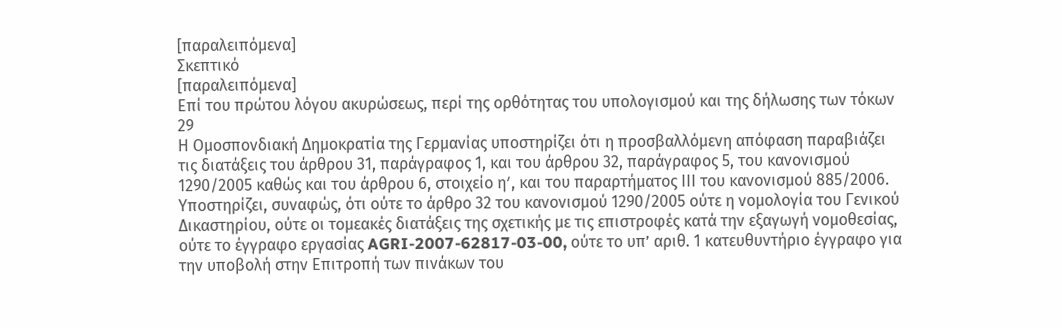[παραλειπόμενα]
Σκεπτικό
[παραλειπόμενα]
Επί του πρώτου λόγου ακυρώσεως, περί της ορθότητας του υπολογισμού και της δήλωσης των τόκων
29
Η Ομοσπονδιακή Δημοκρατία της Γερμανίας υποστηρίζει ότι η προσβαλλόμενη απόφαση παραβιάζει τις διατάξεις του άρθρου 31, παράγραφος 1, και του άρθρου 32, παράγραφος 5, του κανονισμού 1290/2005 καθώς και του άρθρου 6, στοιχείο ηʹ, και του παραρτήματος ΙΙΙ του κανονισμού 885/2006. Υποστηρίζει, συναφώς, ότι ούτε το άρθρο 32 του κανονισμού 1290/2005 ούτε η νομολογία του Γενικού Δικαστηρίου, ούτε οι τομεακές διατάξεις της σχετικής με τις επιστροφές κατά την εξαγωγή νομοθεσίας, ούτε το έγγραφο εργασίας AGRI-2007-62817-03-00, ούτε το υπ’ αριθ. 1 κατευθυντήριο έγγραφο για την υποβολή στην Επιτροπή των πινάκων του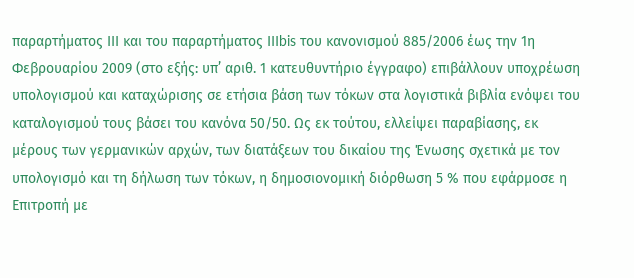παραρτήματος ΙΙΙ και του παραρτήματος ΙΙΙbis του κανονισμού 885/2006 έως την 1η Φεβρουαρίου 2009 (στο εξής: υπ’ αριθ. 1 κατευθυντήριο έγγραφο) επιβάλλουν υποχρέωση υπολογισμού και καταχώρισης σε ετήσια βάση των τόκων στα λογιστικά βιβλία ενόψει του καταλογισμού τους βάσει του κανόνα 50/50. Ως εκ τούτου, ελλείψει παραβίασης, εκ μέρους των γερμανικών αρχών, των διατάξεων του δικαίου της Ένωσης σχετικά με τον υπολογισμό και τη δήλωση των τόκων, η δημοσιονομική διόρθωση 5 % που εφάρμοσε η Επιτροπή με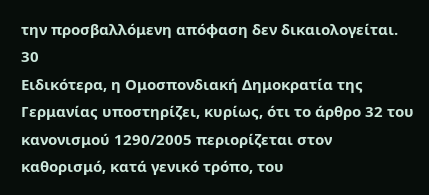την προσβαλλόμενη απόφαση δεν δικαιολογείται.
30
Ειδικότερα, η Ομοσπονδιακή Δημοκρατία της Γερμανίας υποστηρίζει, κυρίως, ότι το άρθρο 32 του κανονισμού 1290/2005 περιορίζεται στον καθορισμό, κατά γενικό τρόπο, του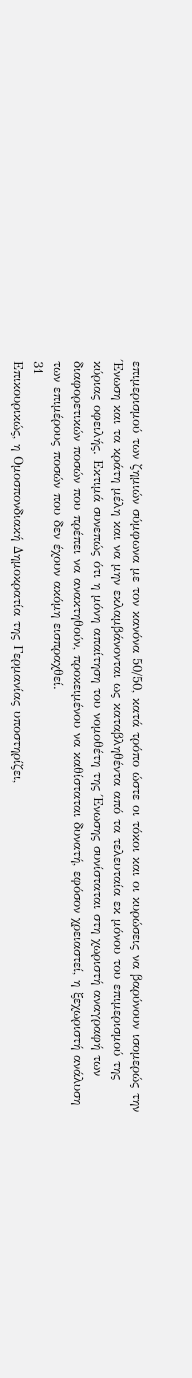επιμερισμού των ζημιών σύμφωνα με τον κανόνα 50/50, κατά τρόπο ώστε οι τόκοι και οι κυρώσεις να βαρύνουν ισομερώς την Ένωση και τα κράτη μέλη και να μην εκλαμβάνονται ως καταβληθέντα από τα τελευταία εκ μόνου του επιμερισμού της κύριας οφειλής. Εκτιμά συνεπώς ότι η μόνη απαίτηση του νομοθέτη της Ένωσης συνίσταται στη χωριστή αναγραφή των διαφορετικών ποσών που πρέπει να ανακτηθούν, προκειμένου να καθίσταται δυνατή, εφόσον χρειαστεί, η ξεχωριστή ανάλυση των επιμέρους ποσών που δεν έχουν ακόμη εισπραχθεί.
31
Επικουρικώς, η Ομοσπονδιακή Δημοκρατία της Γερμανίας υποστηρίζει,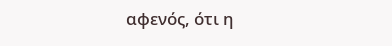αφενός, ότι η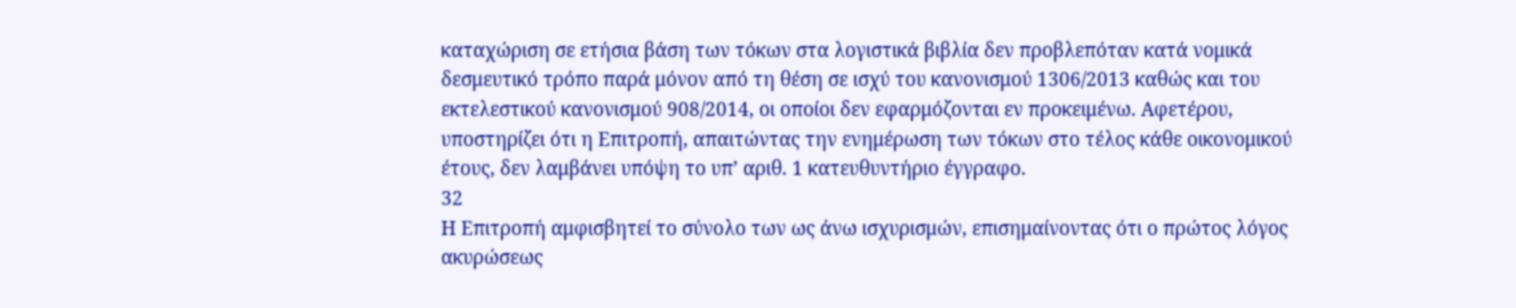καταχώριση σε ετήσια βάση των τόκων στα λογιστικά βιβλία δεν προβλεπόταν κατά νομικά δεσμευτικό τρόπο παρά μόνον από τη θέση σε ισχύ του κανονισμού 1306/2013 καθώς και του εκτελεστικού κανονισμού 908/2014, οι οποίοι δεν εφαρμόζονται εν προκειμένω. Αφετέρου, υποστηρίζει ότι η Επιτροπή, απαιτώντας την ενημέρωση των τόκων στο τέλος κάθε οικονομικού έτους, δεν λαμβάνει υπόψη το υπ’ αριθ. 1 κατευθυντήριο έγγραφο.
32
Η Επιτροπή αμφισβητεί το σύνολο των ως άνω ισχυρισμών, επισημαίνοντας ότι ο πρώτος λόγος ακυρώσεως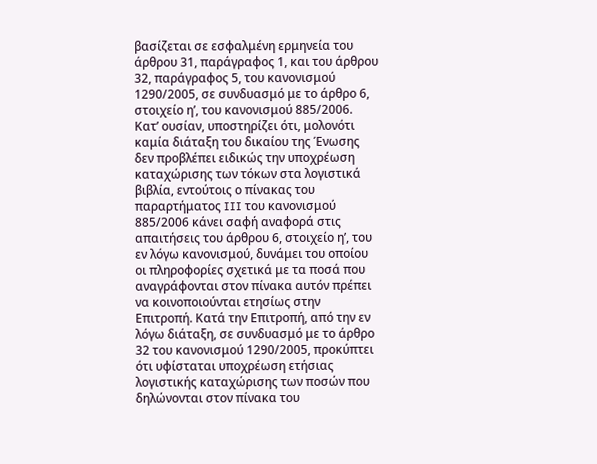βασίζεται σε εσφαλμένη ερμηνεία του άρθρου 31, παράγραφος 1, και του άρθρου 32, παράγραφος 5, του κανονισμού 1290/2005, σε συνδυασμό με το άρθρο 6, στοιχείο ηʹ, του κανονισμού 885/2006. Κατ’ ουσίαν, υποστηρίζει ότι, μολονότι καμία διάταξη του δικαίου της Ένωσης δεν προβλέπει ειδικώς την υποχρέωση καταχώρισης των τόκων στα λογιστικά βιβλία, εντούτοις ο πίνακας του παραρτήματος III του κανονισμού 885/2006 κάνει σαφή αναφορά στις απαιτήσεις του άρθρου 6, στοιχείο ηʹ, του εν λόγω κανονισμού, δυνάμει του οποίου οι πληροφορίες σχετικά με τα ποσά που αναγράφονται στον πίνακα αυτόν πρέπει να κοινοποιούνται ετησίως στην Επιτροπή. Κατά την Επιτροπή, από την εν λόγω διάταξη, σε συνδυασμό με το άρθρο 32 του κανονισμού 1290/2005, προκύπτει ότι υφίσταται υποχρέωση ετήσιας λογιστικής καταχώρισης των ποσών που δηλώνονται στον πίνακα του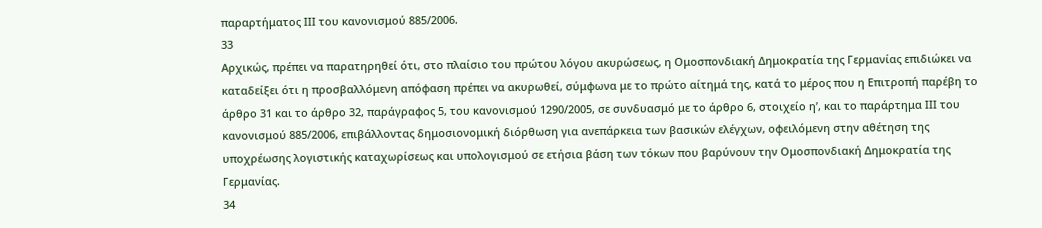παραρτήματος ΙΙΙ του κανονισμού 885/2006.
33
Αρχικώς, πρέπει να παρατηρηθεί ότι, στο πλαίσιο του πρώτου λόγου ακυρώσεως, η Ομοσπονδιακή Δημοκρατία της Γερμανίας επιδιώκει να καταδείξει ότι η προσβαλλόμενη απόφαση πρέπει να ακυρωθεί, σύμφωνα με το πρώτο αίτημά της, κατά το μέρος που η Επιτροπή παρέβη το άρθρο 31 και το άρθρο 32, παράγραφος 5, του κανονισμού 1290/2005, σε συνδυασμό με το άρθρο 6, στοιχείο ηʹ, και το παράρτημα ΙΙΙ του κανονισμού 885/2006, επιβάλλοντας δημοσιονομική διόρθωση για ανεπάρκεια των βασικών ελέγχων, οφειλόμενη στην αθέτηση της υποχρέωσης λογιστικής καταχωρίσεως και υπολογισμού σε ετήσια βάση των τόκων που βαρύνουν την Ομοσπονδιακή Δημοκρατία της Γερμανίας.
34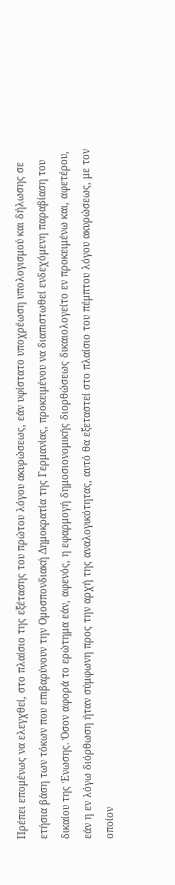Πρέπει επομένως να ελεγχθεί, στο πλαίσιο της εξέτασης του πρώτου λόγου ακυρώσεως, εάν υφίστατο υποχρέωση υπολογισμού και δήλωσης σε ετήσια βάση των τόκων που επιβαρύνουν την Ομοσπονδιακή Δημοκρατία της Γερμανίας, προκειμένου να διαπιστωθεί ενδεχόμενη παραβίαση του δικαίου της Ένωσης. Όσον αφορά το ερώτημα εάν, αφενός, η εφαρμογή δημοσιονομικής διορθώσεως δικαιολογείτο εν προκειμένω και, αφετέρου, εάν η εν λόγω διόρθωση ήταν σύμφωνη προς την αρχή της αναλογικότητας, αυτό θα εξεταστεί στο πλαίσιο του πέμπτου λόγου ακυρώσεως, με τον οποίον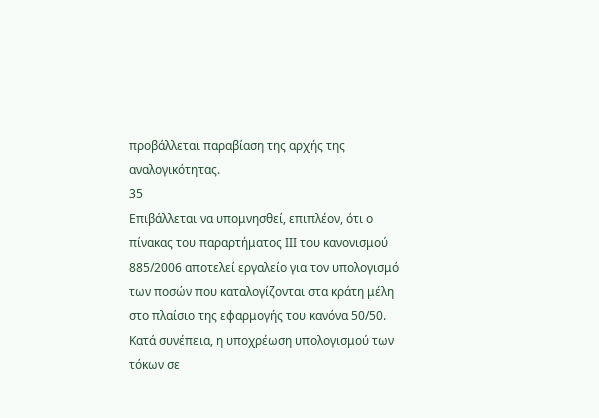προβάλλεται παραβίαση της αρχής της αναλογικότητας.
35
Επιβάλλεται να υπομνησθεί, επιπλέον, ότι ο πίνακας του παραρτήματος ΙΙΙ του κανονισμού 885/2006 αποτελεί εργαλείο για τον υπολογισμό των ποσών που καταλογίζονται στα κράτη μέλη στο πλαίσιο της εφαρμογής του κανόνα 50/50. Κατά συνέπεια, η υποχρέωση υπολογισμού των τόκων σε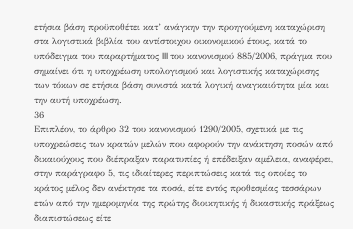ετήσια βάση προϋποθέτει κατ’ ανάγκην την προηγούμενη καταχώριση στα λογιστικά βιβλία του αντίστοιχου οικονομικού έτους, κατά το υπόδειγμα του παραρτήματος III του κανονισμού 885/2006, πράγμα που σημαίνει ότι η υποχρέωση υπολογισμού και λογιστικής καταχώρισης των τόκων σε ετήσια βάση συνιστά κατά λογική αναγκαιότητα μία και την αυτή υποχρέωση.
36
Επιπλέον, το άρθρο 32 του κανονισμού 1290/2005, σχετικά με τις υποχρεώσεις των κρατών μελών που αφορούν την ανάκτηση ποσών από δικαιούχους που διέπραξαν παρατυπίες ή επέδειξαν αμέλεια, αναφέρει, στην παράγραφο 5, τις ιδιαίτερες περιπτώσεις κατά τις οποίες το κράτος μέλος δεν ανέκτησε τα ποσά, είτε εντός προθεσμίας τεσσάρων ετών από την ημερομηνία της πρώτης διοικητικής ή δικαστικής πράξεως διαπιστώσεως είτε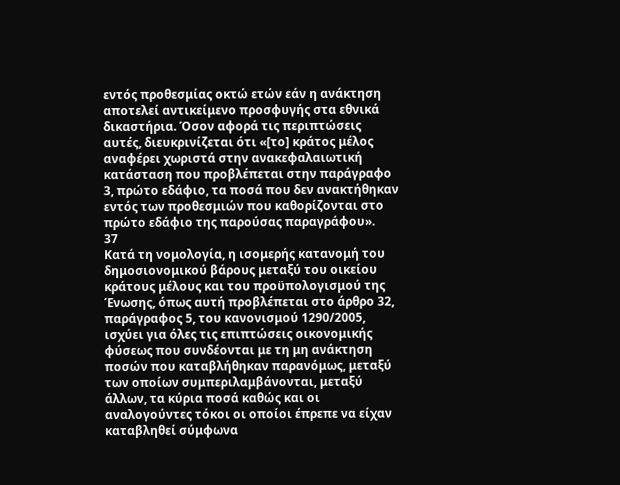εντός προθεσμίας οκτώ ετών εάν η ανάκτηση αποτελεί αντικείμενο προσφυγής στα εθνικά δικαστήρια. Όσον αφορά τις περιπτώσεις αυτές, διευκρινίζεται ότι «[το] κράτος μέλος αναφέρει χωριστά στην ανακεφαλαιωτική κατάσταση που προβλέπεται στην παράγραφο 3, πρώτο εδάφιο, τα ποσά που δεν ανακτήθηκαν εντός των προθεσμιών που καθορίζονται στο πρώτο εδάφιο της παρούσας παραγράφου».
37
Κατά τη νομολογία, η ισομερής κατανομή του δημοσιονομικού βάρους μεταξύ του οικείου κράτους μέλους και του προϋπολογισμού της Ένωσης, όπως αυτή προβλέπεται στο άρθρο 32, παράγραφος 5, του κανονισμού 1290/2005, ισχύει για όλες τις επιπτώσεις οικονομικής φύσεως που συνδέονται με τη μη ανάκτηση ποσών που καταβλήθηκαν παρανόμως, μεταξύ των οποίων συμπεριλαμβάνονται, μεταξύ άλλων, τα κύρια ποσά καθώς και οι αναλογούντες τόκοι οι οποίοι έπρεπε να είχαν καταβληθεί σύμφωνα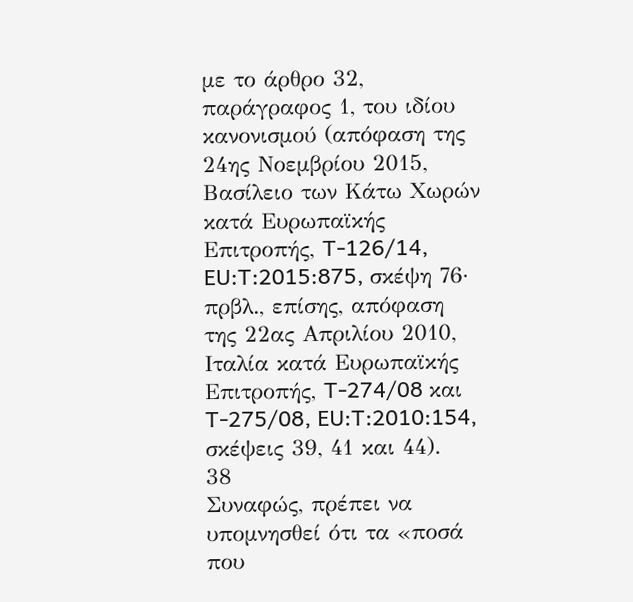με το άρθρο 32, παράγραφος 1, του ιδίου κανονισμού (απόφαση της 24ης Νοεμβρίου 2015, Βασίλειο των Κάτω Χωρών κατά Ευρωπαϊκής Επιτροπής, T-126/14, EU:T:2015:875, σκέψη 76· πρβλ., επίσης, απόφαση της 22ας Απριλίου 2010, Ιταλία κατά Ευρωπαϊκής Επιτροπής, T-274/08 και T-275/08, EU:T:2010:154, σκέψεις 39, 41 και 44).
38
Συναφώς, πρέπει να υπομνησθεί ότι τα «ποσά που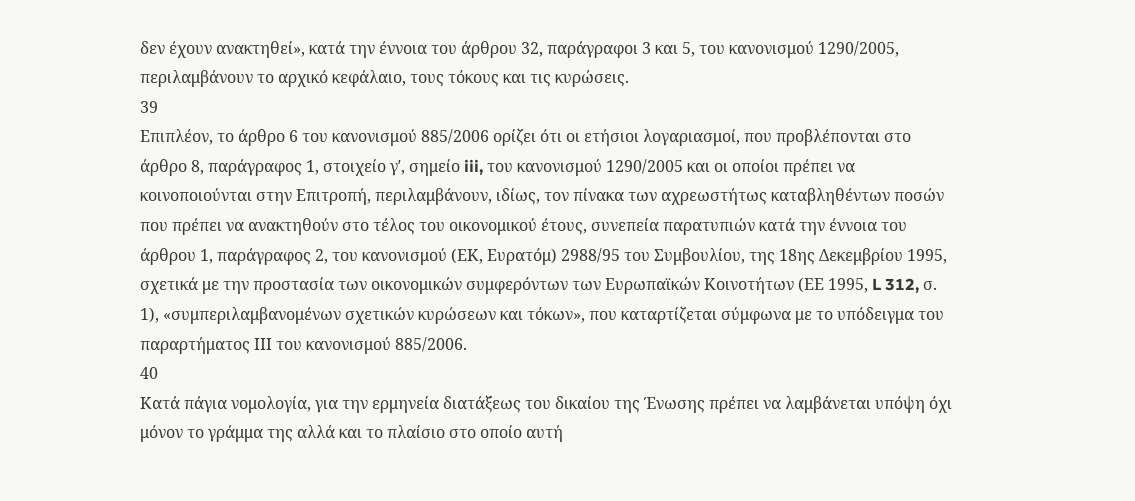δεν έχουν ανακτηθεί», κατά την έννοια του άρθρου 32, παράγραφοι 3 και 5, του κανονισμού 1290/2005, περιλαμβάνουν το αρχικό κεφάλαιο, τους τόκους και τις κυρώσεις.
39
Επιπλέον, το άρθρο 6 του κανονισμού 885/2006 ορίζει ότι οι ετήσιοι λογαριασμοί, που προβλέπονται στο άρθρο 8, παράγραφος 1, στοιχείο γʹ, σημείο iii, του κανονισμού 1290/2005 και οι οποίοι πρέπει να κοινοποιούνται στην Επιτροπή, περιλαμβάνουν, ιδίως, τον πίνακα των αχρεωστήτως καταβληθέντων ποσών που πρέπει να ανακτηθούν στο τέλος του οικονομικού έτους, συνεπεία παρατυπιών κατά την έννοια του άρθρου 1, παράγραφος 2, του κανονισμού (ΕΚ, Ευρατόμ) 2988/95 του Συμβουλίου, της 18ης Δεκεμβρίου 1995, σχετικά με την προστασία των οικονομικών συμφερόντων των Ευρωπαϊκών Κοινοτήτων (ΕΕ 1995, L 312, σ. 1), «συμπεριλαμβανομένων σχετικών κυρώσεων και τόκων», που καταρτίζεται σύμφωνα με το υπόδειγμα του παραρτήματος ΙΙΙ του κανονισμού 885/2006.
40
Κατά πάγια νομολογία, για την ερμηνεία διατάξεως του δικαίου της Ένωσης πρέπει να λαμβάνεται υπόψη όχι μόνον το γράμμα της αλλά και το πλαίσιο στο οποίο αυτή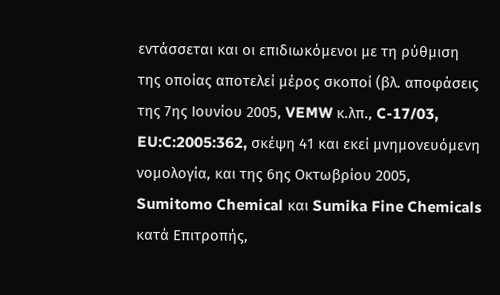εντάσσεται και οι επιδιωκόμενοι με τη ρύθμιση της οποίας αποτελεί μέρος σκοποί (βλ. αποφάσεις της 7ης Ιουνίου 2005, VEMW κ.λπ., C-17/03, EU:C:2005:362, σκέψη 41 και εκεί μνημονευόμενη νομολογία, και της 6ης Οκτωβρίου 2005, Sumitomo Chemical και Sumika Fine Chemicals κατά Επιτροπής,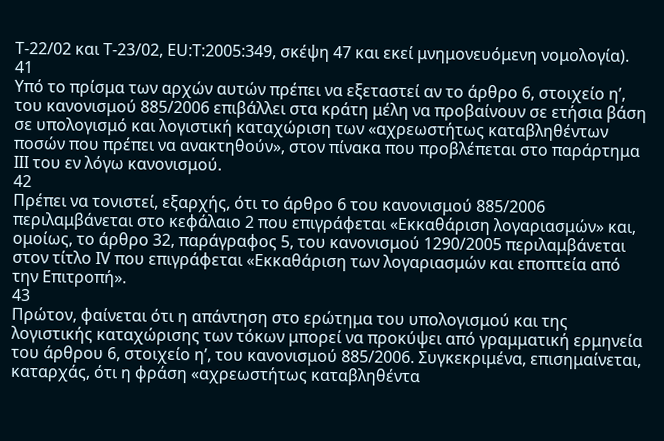T‑22/02 και T-23/02, EU:T:2005:349, σκέψη 47 και εκεί μνημονευόμενη νομολογία).
41
Υπό το πρίσμα των αρχών αυτών πρέπει να εξεταστεί αν το άρθρο 6, στοιχείο ηʹ, του κανονισμού 885/2006 επιβάλλει στα κράτη μέλη να προβαίνουν σε ετήσια βάση σε υπολογισμό και λογιστική καταχώριση των «αχρεωστήτως καταβληθέντων ποσών που πρέπει να ανακτηθούν», στον πίνακα που προβλέπεται στο παράρτημα III του εν λόγω κανονισμού.
42
Πρέπει να τονιστεί, εξαρχής, ότι το άρθρο 6 του κανονισμού 885/2006 περιλαμβάνεται στο κεφάλαιο 2 που επιγράφεται «Εκκαθάριση λογαριασμών» και, ομοίως, το άρθρο 32, παράγραφος 5, του κανονισμού 1290/2005 περιλαμβάνεται στον τίτλο IV που επιγράφεται «Εκκαθάριση των λογαριασμών και εποπτεία από την Επιτροπή».
43
Πρώτον, φαίνεται ότι η απάντηση στο ερώτημα του υπολογισμού και της λογιστικής καταχώρισης των τόκων μπορεί να προκύψει από γραμματική ερμηνεία του άρθρου 6, στοιχείο ηʹ, του κανονισμού 885/2006. Συγκεκριμένα, επισημαίνεται, καταρχάς, ότι η φράση «αχρεωστήτως καταβληθέντα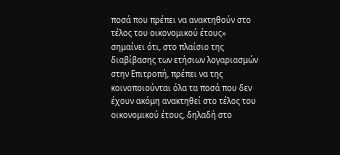ποσά που πρέπει να ανακτηθούν στο τέλος του οικονομικού έτους» σημαίνει ότι, στο πλαίσιο της διαβίβασης των ετήσιων λογαριασμών στην Επιτροπή, πρέπει να της κοινοποιούνται όλα τα ποσά που δεν έχουν ακόμη ανακτηθεί στο τέλος του οικονομικού έτους, δηλαδή στο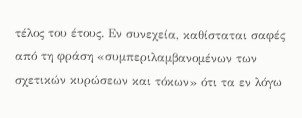τέλος του έτους. Εν συνεχεία, καθίσταται σαφές από τη φράση «συμπεριλαμβανομένων των σχετικών κυρώσεων και τόκων» ότι τα εν λόγω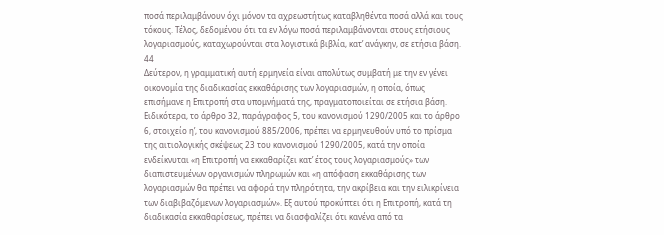ποσά περιλαμβάνουν όχι μόνον τα αχρεωστήτως καταβληθέντα ποσά αλλά και τους τόκους. Τέλος, δεδομένου ότι τα εν λόγω ποσά περιλαμβάνονται στους ετήσιους λογαριασμούς, καταχωρούνται στα λογιστικά βιβλία, κατ’ ανάγκην, σε ετήσια βάση.
44
Δεύτερον, η γραμματική αυτή ερμηνεία είναι απολύτως συμβατή με την εν γένει οικονομία της διαδικασίας εκκαθάρισης των λογαριασμών, η οποία, όπως επισήμανε η Επιτροπή στα υπομνήματά της, πραγματοποιείται σε ετήσια βάση. Ειδικότερα, το άρθρο 32, παράγραφος 5, του κανονισμού 1290/2005 και το άρθρο 6, στοιχείο ηʹ, του κανονισμού 885/2006, πρέπει να ερμηνευθούν υπό το πρίσμα της αιτιολογικής σκέψεως 23 του κανονισμού 1290/2005, κατά την οποία ενδείκνυται «η Επιτροπή να εκκαθαρίζει κατ’ έτος τους λογαριασμούς» των διαπιστευμένων οργανισμών πληρωμών και «η απόφαση εκκαθάρισης των λογαριασμών θα πρέπει να αφορά την πληρότητα, την ακρίβεια και την ειλικρίνεια των διαβιβαζόμενων λογαριασμών». Εξ αυτού προκύπτει ότι η Επιτροπή, κατά τη διαδικασία εκκαθαρίσεως, πρέπει να διασφαλίζει ότι κανένα από τα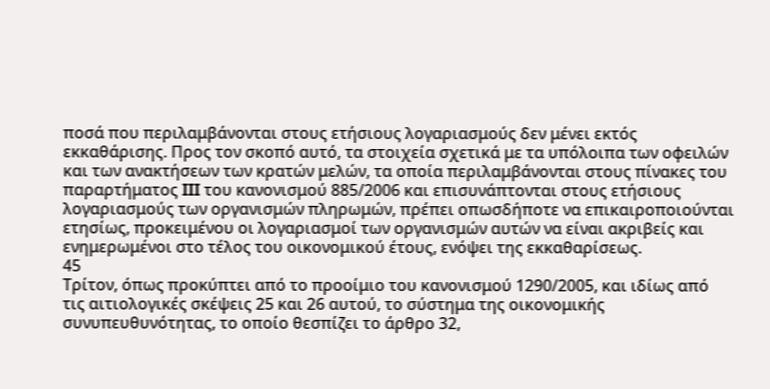ποσά που περιλαμβάνονται στους ετήσιους λογαριασμούς δεν μένει εκτός εκκαθάρισης. Προς τον σκοπό αυτό, τα στοιχεία σχετικά με τα υπόλοιπα των οφειλών και των ανακτήσεων των κρατών μελών, τα οποία περιλαμβάνονται στους πίνακες του παραρτήματος III του κανονισμού 885/2006 και επισυνάπτονται στους ετήσιους λογαριασμούς των οργανισμών πληρωμών, πρέπει οπωσδήποτε να επικαιροποιούνται ετησίως, προκειμένου οι λογαριασμοί των οργανισμών αυτών να είναι ακριβείς και ενημερωμένοι στο τέλος του οικονομικού έτους, ενόψει της εκκαθαρίσεως.
45
Τρίτον, όπως προκύπτει από το προοίμιο του κανονισμού 1290/2005, και ιδίως από τις αιτιολογικές σκέψεις 25 και 26 αυτού, το σύστημα της οικονομικής συνυπευθυνότητας, το οποίο θεσπίζει το άρθρο 32,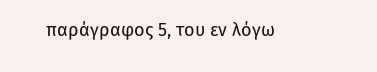παράγραφος 5, του εν λόγω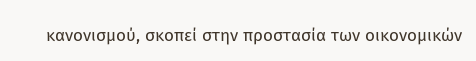κανονισμού, σκοπεί στην προστασία των οικονομικών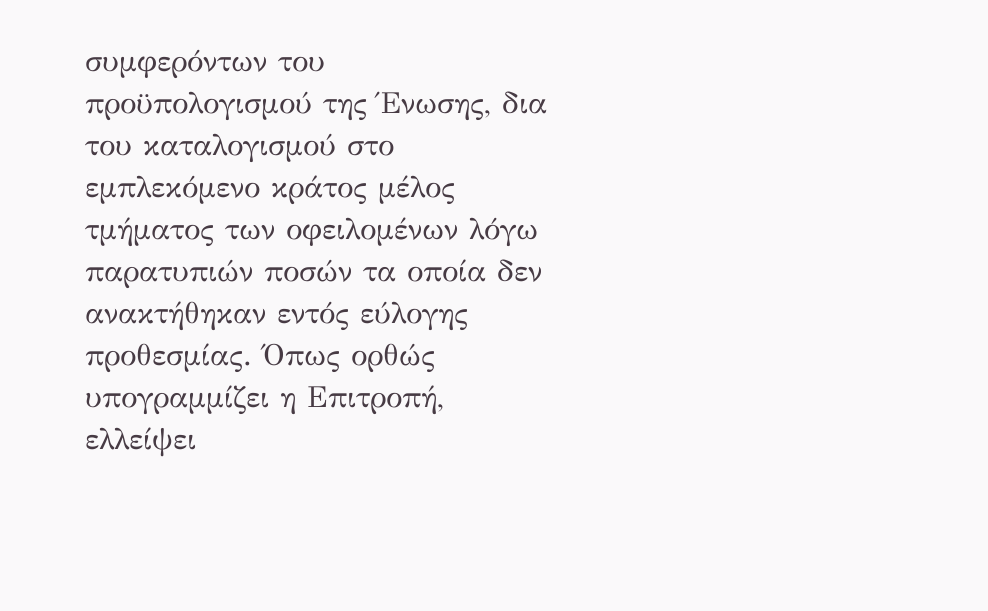συμφερόντων του προϋπολογισμού της Ένωσης, δια του καταλογισμού στο εμπλεκόμενο κράτος μέλος τμήματος των οφειλομένων λόγω παρατυπιών ποσών τα οποία δεν ανακτήθηκαν εντός εύλογης προθεσμίας. Όπως ορθώς υπογραμμίζει η Επιτροπή, ελλείψει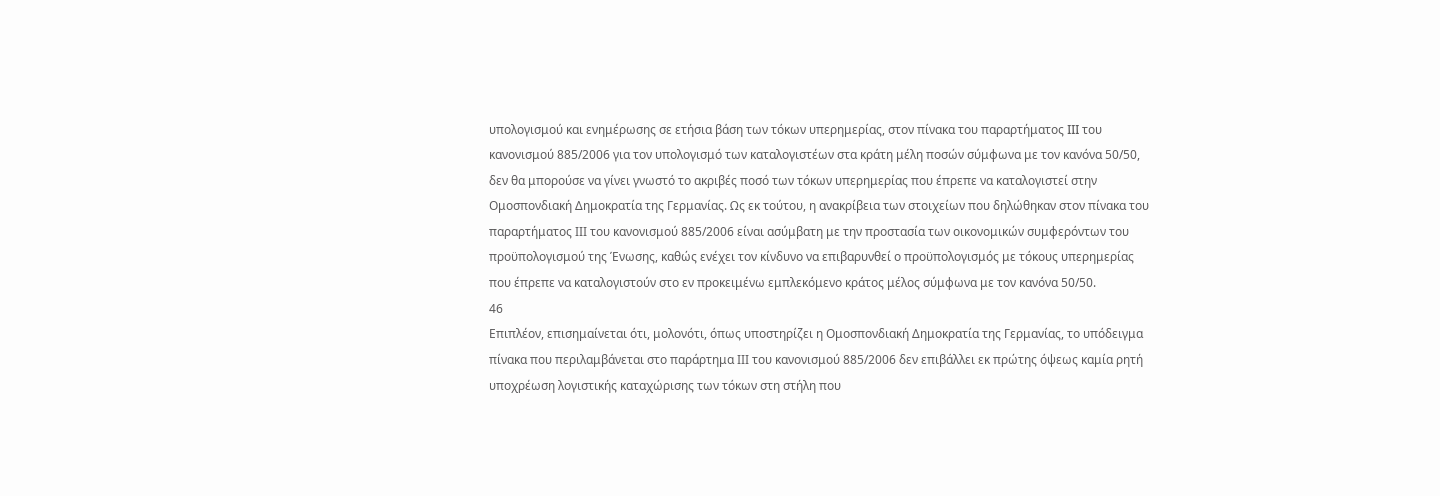υπολογισμού και ενημέρωσης σε ετήσια βάση των τόκων υπερημερίας, στον πίνακα του παραρτήματος III του κανονισμού 885/2006 για τον υπολογισμό των καταλογιστέων στα κράτη μέλη ποσών σύμφωνα με τον κανόνα 50/50, δεν θα μπορούσε να γίνει γνωστό το ακριβές ποσό των τόκων υπερημερίας που έπρεπε να καταλογιστεί στην Ομοσπονδιακή Δημοκρατία της Γερμανίας. Ως εκ τούτου, η ανακρίβεια των στοιχείων που δηλώθηκαν στον πίνακα του παραρτήματος ΙΙΙ του κανονισμού 885/2006 είναι ασύμβατη με την προστασία των οικονομικών συμφερόντων του προϋπολογισμού της Ένωσης, καθώς ενέχει τον κίνδυνο να επιβαρυνθεί ο προϋπολογισμός με τόκους υπερημερίας που έπρεπε να καταλογιστούν στο εν προκειμένω εμπλεκόμενο κράτος μέλος σύμφωνα με τον κανόνα 50/50.
46
Επιπλέον, επισημαίνεται ότι, μολονότι, όπως υποστηρίζει η Ομοσπονδιακή Δημοκρατία της Γερμανίας, το υπόδειγμα πίνακα που περιλαμβάνεται στο παράρτημα ΙΙΙ του κανονισμού 885/2006 δεν επιβάλλει εκ πρώτης όψεως καμία ρητή υποχρέωση λογιστικής καταχώρισης των τόκων στη στήλη που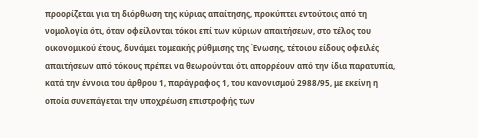προορίζεται για τη διόρθωση της κύριας απαίτησης, προκύπτει εντούτοις από τη νομολογία ότι, όταν οφείλονται τόκοι επί των κύριων απαιτήσεων, στο τέλος του οικονομικού έτους, δυνάμει τομεακής ρύθμισης της Ένωσης, τέτοιου είδους οφειλές απαιτήσεων από τόκους πρέπει να θεωρούνται ότι απορρέουν από την ίδια παρατυπία, κατά την έννοια του άρθρου 1, παράγραφος 1, του κανονισμού 2988/95, με εκείνη η οποία συνεπάγεται την υποχρέωση επιστροφής των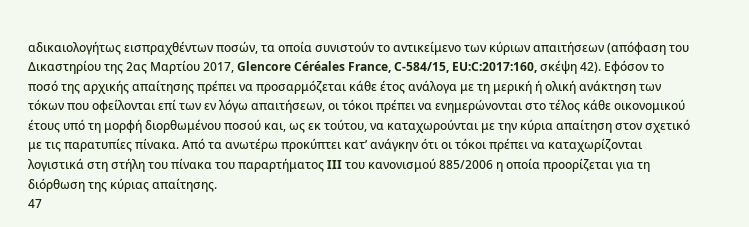αδικαιολογήτως εισπραχθέντων ποσών, τα οποία συνιστούν το αντικείμενο των κύριων απαιτήσεων (απόφαση του Δικαστηρίου της 2ας Μαρτίου 2017, Glencore Céréales France, C-584/15, EU:C:2017:160, σκέψη 42). Εφόσον το ποσό της αρχικής απαίτησης πρέπει να προσαρμόζεται κάθε έτος ανάλογα με τη μερική ή ολική ανάκτηση των τόκων που οφείλονται επί των εν λόγω απαιτήσεων, οι τόκοι πρέπει να ενημερώνονται στο τέλος κάθε οικονομικού έτους υπό τη μορφή διορθωμένου ποσού και, ως εκ τούτου, να καταχωρούνται με την κύρια απαίτηση στον σχετικό με τις παρατυπίες πίνακα. Από τα ανωτέρω προκύπτει κατ’ ανάγκην ότι οι τόκοι πρέπει να καταχωρίζονται λογιστικά στη στήλη του πίνακα του παραρτήματος III του κανονισμού 885/2006 η οποία προορίζεται για τη διόρθωση της κύριας απαίτησης.
47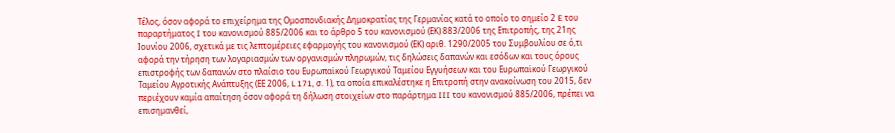Τέλος, όσον αφορά το επιχείρημα της Ομοσπονδιακής Δημοκρατίας της Γερμανίας κατά το οποίο το σημείο 2 E του παραρτήματος I του κανονισμού 885/2006 και το άρθρο 5 του κανονισμού (ΕΚ) 883/2006 της Επιτροπής, της 21ης Ιουνίου 2006, σχετικά με τις λεπτομέρειες εφαρμογής του κανονισμού (ΕΚ) αριθ. 1290/2005 του Συμβουλίου σε ό,τι αφορά την τήρηση των λογαριασμών των οργανισμών πληρωμών, τις δηλώσεις δαπανών και εσόδων και τους όρους επιστροφής των δαπανών στο πλαίσιο του Ευρωπαϊκού Γεωργικού Ταμείου Εγγυήσεων και του Ευρωπαϊκού Γεωργικού Ταμείου Αγροτικής Ανάπτυξης (ΕΕ 2006, L 171, σ. 1), τα οποία επικαλέστηκε η Επιτροπή στην ανακοίνωση του 2015, δεν περιέχουν καμία απαίτηση όσον αφορά τη δήλωση στοιχείων στο παράρτημα III του κανονισμού 885/2006, πρέπει να επισημανθεί,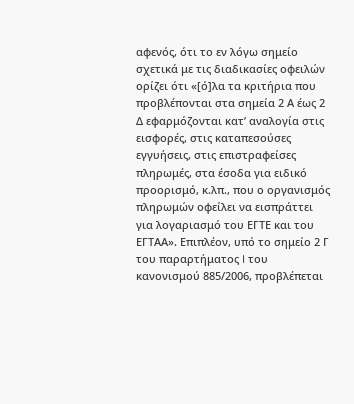αφενός, ότι το εν λόγω σημείο σχετικά με τις διαδικασίες οφειλών ορίζει ότι «[ό]λα τα κριτήρια που προβλέπονται στα σημεία 2 Α έως 2 Δ εφαρμόζονται κατ’ αναλογία στις εισφορές, στις καταπεσούσες εγγυήσεις, στις επιστραφείσες πληρωμές, στα έσοδα για ειδικό προορισμό, κ.λπ., που ο οργανισμός πληρωμών οφείλει να εισπράττει για λογαριασμό του ΕΓΤΕ και του ΕΓΤΑΑ». Επιπλέον, υπό το σημείο 2 Γ του παραρτήματος I του κανονισμού 885/2006, προβλέπεται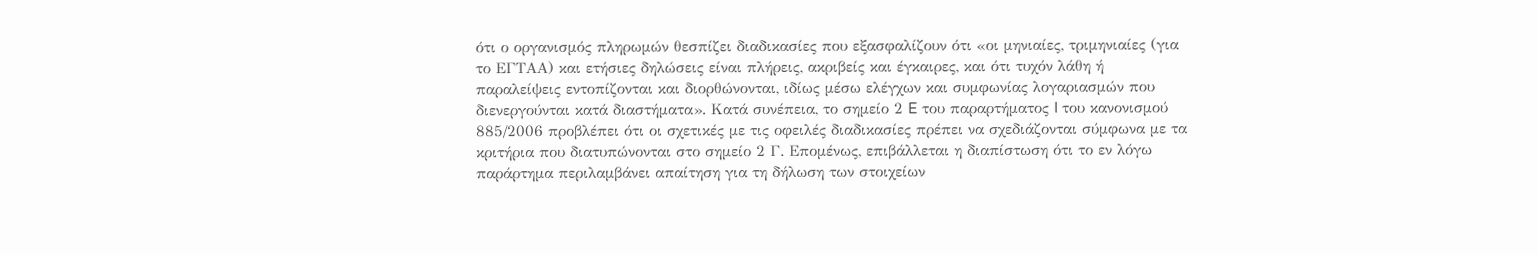ότι ο οργανισμός πληρωμών θεσπίζει διαδικασίες που εξασφαλίζουν ότι «οι μηνιαίες, τριμηνιαίες (για το ΕΓΤΑΑ) και ετήσιες δηλώσεις είναι πλήρεις, ακριβείς και έγκαιρες, και ότι τυχόν λάθη ή παραλείψεις εντοπίζονται και διορθώνονται, ιδίως μέσω ελέγχων και συμφωνίας λογαριασμών που διενεργούνται κατά διαστήματα». Κατά συνέπεια, το σημείο 2 E του παραρτήματος I του κανονισμού 885/2006 προβλέπει ότι οι σχετικές με τις οφειλές διαδικασίες πρέπει να σχεδιάζονται σύμφωνα με τα κριτήρια που διατυπώνονται στο σημείο 2 Γ. Επομένως, επιβάλλεται η διαπίστωση ότι το εν λόγω παράρτημα περιλαμβάνει απαίτηση για τη δήλωση των στοιχείων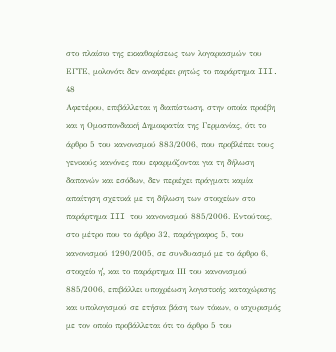στο πλαίσιο της εκκαθαρίσεως των λογαριασμών του ΕΓΤΕ, μολονότι δεν αναφέρει ρητώς το παράρτημα III.
48
Αφετέρου, επιβάλλεται η διαπίστωση, στην οποία προέβη και η Ομοσπονδιακή Δημοκρατία της Γερμανίας, ότι το άρθρο 5 του κανονισμού 883/2006, που προβλέπει τους γενικούς κανόνες που εφαρμόζονται για τη δήλωση δαπανών και εσόδων, δεν περιέχει πράγματι καμία απαίτηση σχετικά με τη δήλωση των στοιχείων στο παράρτημα III του κανονισμού 885/2006. Εντούτοις, στο μέτρο που το άρθρο 32, παράγραφος 5, του κανονισμού 1290/2005, σε συνδυασμό με το άρθρο 6, στοιχείο ηʹ, και το παράρτημα ΙΙΙ του κανονισμού 885/2006, επιβάλλει υποχρέωση λογιστικής καταχώρισης και υπολογισμού σε ετήσια βάση των τόκων, ο ισχυρισμός με τον οποίο προβάλλεται ότι το άρθρο 5 του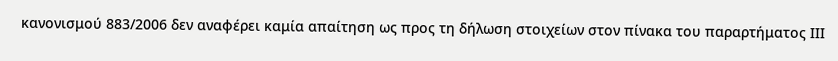κανονισμού 883/2006 δεν αναφέρει καμία απαίτηση ως προς τη δήλωση στοιχείων στον πίνακα του παραρτήματος ΙΙΙ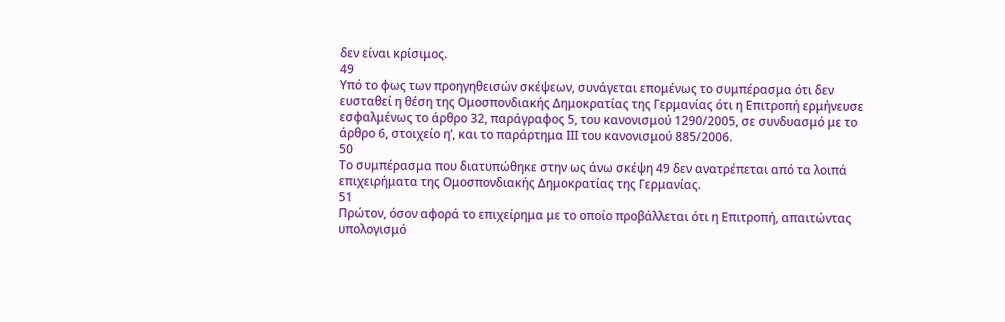δεν είναι κρίσιμος.
49
Υπό το φως των προηγηθεισών σκέψεων, συνάγεται επομένως το συμπέρασμα ότι δεν ευσταθεί η θέση της Ομοσπονδιακής Δημοκρατίας της Γερμανίας ότι η Επιτροπή ερμήνευσε εσφαλμένως το άρθρο 32, παράγραφος 5, του κανονισμού 1290/2005, σε συνδυασμό με το άρθρο 6, στοιχείο ηʹ, και το παράρτημα ΙΙΙ του κανονισμού 885/2006.
50
Το συμπέρασμα που διατυπώθηκε στην ως άνω σκέψη 49 δεν ανατρέπεται από τα λοιπά επιχειρήματα της Ομοσπονδιακής Δημοκρατίας της Γερμανίας.
51
Πρώτον, όσον αφορά το επιχείρημα με το οποίο προβάλλεται ότι η Επιτροπή, απαιτώντας υπολογισμό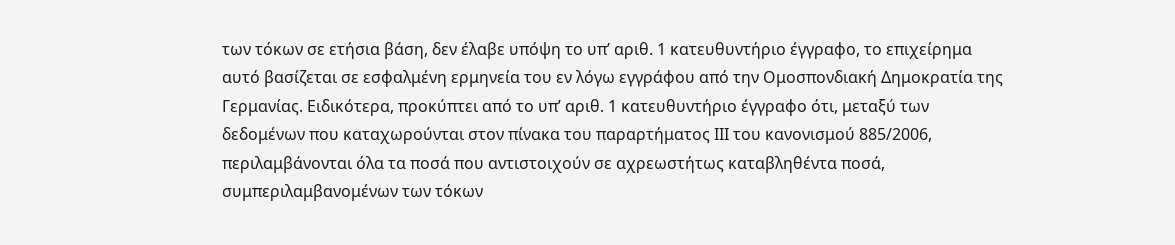των τόκων σε ετήσια βάση, δεν έλαβε υπόψη το υπ’ αριθ. 1 κατευθυντήριο έγγραφο, το επιχείρημα αυτό βασίζεται σε εσφαλμένη ερμηνεία του εν λόγω εγγράφου από την Ομοσπονδιακή Δημοκρατία της Γερμανίας. Ειδικότερα, προκύπτει από το υπ’ αριθ. 1 κατευθυντήριο έγγραφο ότι, μεταξύ των δεδομένων που καταχωρούνται στον πίνακα του παραρτήματος ΙΙΙ του κανονισμού 885/2006, περιλαμβάνονται όλα τα ποσά που αντιστοιχούν σε αχρεωστήτως καταβληθέντα ποσά, συμπεριλαμβανομένων των τόκων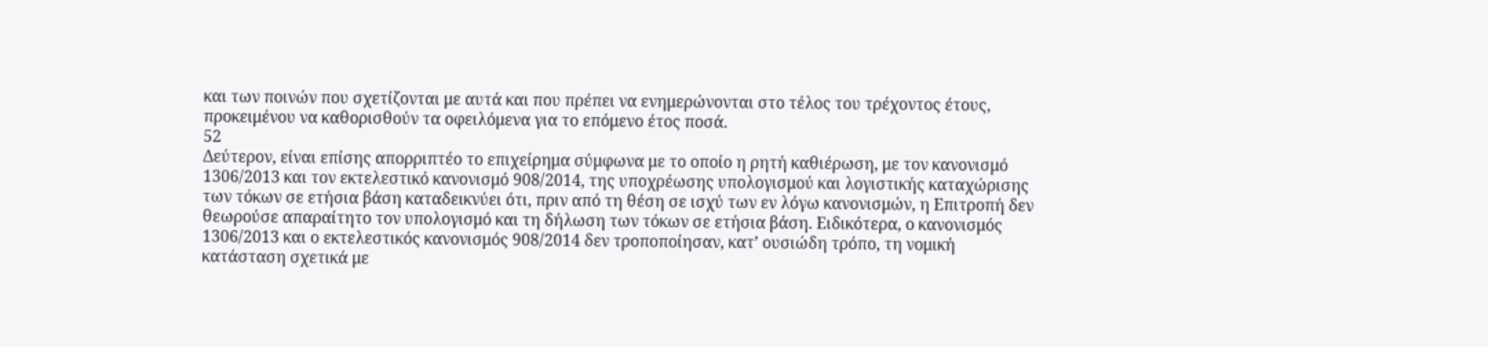και των ποινών που σχετίζονται με αυτά και που πρέπει να ενημερώνονται στο τέλος του τρέχοντος έτους, προκειμένου να καθορισθούν τα οφειλόμενα για το επόμενο έτος ποσά.
52
Δεύτερον, είναι επίσης απορριπτέο το επιχείρημα σύμφωνα με το οποίο η ρητή καθιέρωση, με τον κανονισμό 1306/2013 και τον εκτελεστικό κανονισμό 908/2014, της υποχρέωσης υπολογισμού και λογιστικής καταχώρισης των τόκων σε ετήσια βάση καταδεικνύει ότι, πριν από τη θέση σε ισχύ των εν λόγω κανονισμών, η Επιτροπή δεν θεωρούσε απαραίτητο τον υπολογισμό και τη δήλωση των τόκων σε ετήσια βάση. Ειδικότερα, ο κανονισμός 1306/2013 και ο εκτελεστικός κανονισμός 908/2014 δεν τροποποίησαν, κατ’ ουσιώδη τρόπο, τη νομική κατάσταση σχετικά με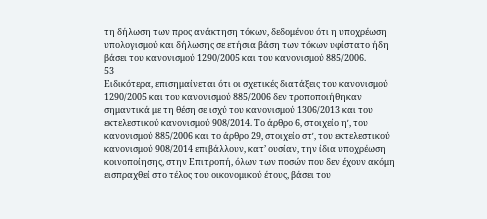τη δήλωση των προς ανάκτηση τόκων, δεδομένου ότι η υποχρέωση υπολογισμού και δήλωσης σε ετήσια βάση των τόκων υφίστατο ήδη βάσει του κανονισμού 1290/2005 και του κανονισμού 885/2006.
53
Ειδικότερα, επισημαίνεται ότι οι σχετικές διατάξεις του κανονισμού 1290/2005 και του κανονισμού 885/2006 δεν τροποποιήθηκαν σημαντικά με τη θέση σε ισχύ του κανονισμού 1306/2013 και του εκτελεστικού κανονισμού 908/2014. Το άρθρο 6, στοιχείο ηʹ, του κανονισμού 885/2006 και το άρθρο 29, στοιχείο στʹ, του εκτελεστικού κανονισμού 908/2014 επιβάλλουν, κατ’ ουσίαν, την ίδια υποχρέωση κοινοποίησης, στην Επιτροπή, όλων των ποσών που δεν έχουν ακόμη εισπραχθεί στο τέλος του οικονομικού έτους, βάσει του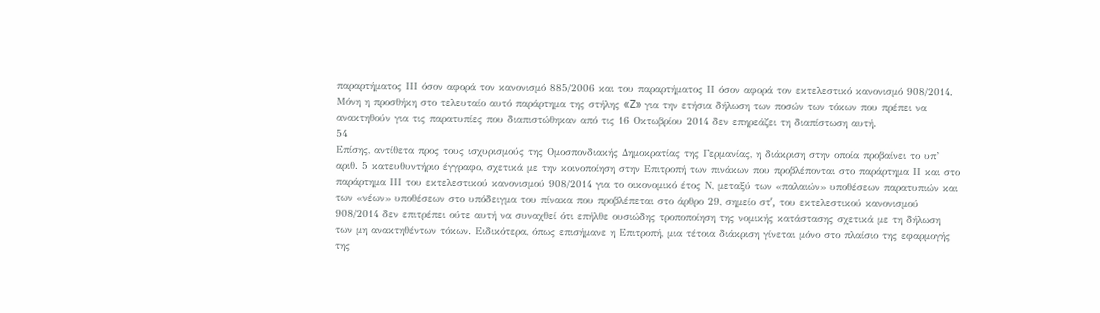παραρτήματος ΙΙΙ όσον αφορά τον κανονισμό 885/2006 και του παραρτήματος ΙΙ όσον αφορά τον εκτελεστικό κανονισμό 908/2014. Μόνη η προσθήκη στο τελευταίο αυτό παράρτημα της στήλης «Z» για την ετήσια δήλωση των ποσών των τόκων που πρέπει να ανακτηθούν για τις παρατυπίες που διαπιστώθηκαν από τις 16 Οκτωβρίου 2014 δεν επηρεάζει τη διαπίστωση αυτή.
54
Επίσης, αντίθετα προς τους ισχυρισμούς της Ομοσπονδιακής Δημοκρατίας της Γερμανίας, η διάκριση στην οποία προβαίνει το υπ’ αριθ. 5 κατευθυντήριο έγγραφο, σχετικά με την κοινοποίηση στην Επιτροπή των πινάκων που προβλέπονται στο παράρτημα ΙΙ και στο παράρτημα ΙΙΙ του εκτελεστικού κανονισμού 908/2014 για το οικονομικό έτος Ν, μεταξύ των «παλαιών» υποθέσεων παρατυπιών και των «νέων» υποθέσεων στο υπόδειγμα του πίνακα που προβλέπεται στο άρθρο 29, σημείο στʹ, του εκτελεστικού κανονισμού 908/2014 δεν επιτρέπει ούτε αυτή να συναχθεί ότι επήλθε ουσιώδης τροποποίηση της νομικής κατάστασης σχετικά με τη δήλωση των μη ανακτηθέντων τόκων. Ειδικότερα, όπως επισήμανε η Επιτροπή, μια τέτοια διάκριση γίνεται μόνο στο πλαίσιο της εφαρμογής της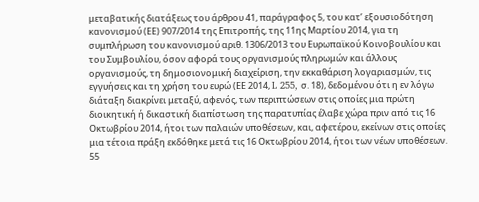μεταβατικής διατάξεως του άρθρου 41, παράγραφος 5, του κατ’ εξουσιοδότηση κανονισμού (ΕΕ) 907/2014 της Επιτροπής, της 11ης Μαρτίου 2014, για τη συμπλήρωση του κανονισμού αριθ. 1306/2013 του Ευρωπαϊκού Κοινοβουλίου και του Συμβουλίου, όσον αφορά τους οργανισμούς πληρωμών και άλλους οργανισμούς, τη δημοσιονομική διαχείριση, την εκκαθάριση λογαριασμών, τις εγγυήσεις και τη χρήση του ευρώ (ΕΕ 2014, L 255, σ. 18), δεδομένου ότι η εν λόγω διάταξη διακρίνει μεταξύ, αφενός, των περιπτώσεων στις οποίες μια πρώτη διοικητική ή δικαστική διαπίστωση της παρατυπίας έλαβε χώρα πριν από τις 16 Οκτωβρίου 2014, ήτοι των παλαιών υποθέσεων, και, αφετέρου, εκείνων στις οποίες μια τέτοια πράξη εκδόθηκε μετά τις 16 Οκτωβρίου 2014, ήτοι των νέων υποθέσεων.
55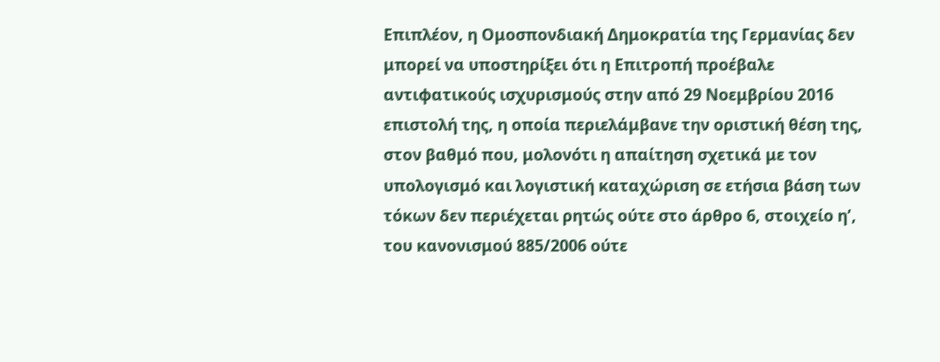Επιπλέον, η Ομοσπονδιακή Δημοκρατία της Γερμανίας δεν μπορεί να υποστηρίξει ότι η Επιτροπή προέβαλε αντιφατικούς ισχυρισμούς στην από 29 Νοεμβρίου 2016 επιστολή της, η οποία περιελάμβανε την οριστική θέση της, στον βαθμό που, μολονότι η απαίτηση σχετικά με τον υπολογισμό και λογιστική καταχώριση σε ετήσια βάση των τόκων δεν περιέχεται ρητώς ούτε στο άρθρο 6, στοιχείο ηʹ, του κανονισμού 885/2006 ούτε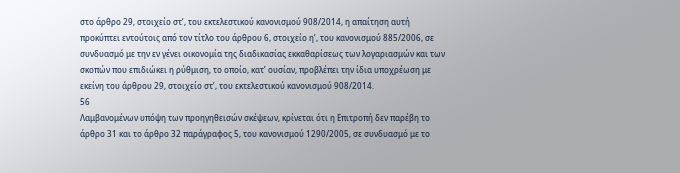στο άρθρο 29, στοιχείο στʹ, του εκτελεστικού κανονισμού 908/2014, η απαίτηση αυτή προκύπτει εντούτοις από τον τίτλο του άρθρου 6, στοιχείο ηʹ, του κανονισμού 885/2006, σε συνδυασμό με την εν γένει οικονομία της διαδικασίας εκκαθαρίσεως των λογαριασμών και των σκοπών που επιδιώκει η ρύθμιση, το οποίο, κατ’ ουσίαν, προβλέπει την ίδια υποχρέωση με εκείνη του άρθρου 29, στοιχείο στʹ, του εκτελεστικού κανονισμού 908/2014.
56
Λαμβανομένων υπόψη των προηγηθεισών σκέψεων, κρίνεται ότι η Επιτροπή δεν παρέβη το άρθρο 31 και το άρθρο 32 παράγραφος 5, του κανονισμού 1290/2005, σε συνδυασμό με το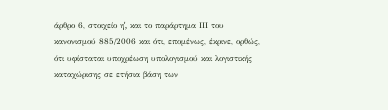άρθρο 6, στοιχείο ηʹ, και το παράρτημα ΙΙΙ του κανονισμού 885/2006 και ότι, επομένως, έκρινε, ορθώς, ότι υφίσταται υποχρέωση υπολογισμού και λογιστικής καταχώρισης σε ετήσια βάση των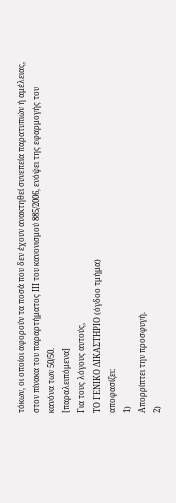τόκων, οι οποίοι αφορούν τα ποσά που δεν έχουν ανακτηθεί συνεπεία παρατυπιών ή αμέλειας, στον πίνακα του παραρτήματος ΙΙΙ του κανονισμού 885/2006, ενόψει της εφαρμογής του κανόνα των 50/50.
[παραλειπόμενα]
Για τους λόγους αυτούς,
ΤΟ ΓΕΝΙΚΟ ΔΙΚΑΣΤΗΡΙΟ (όγδοο τμήμα)
αποφασίζει:
1)
Απορρίπτει την προσφυγή.
2)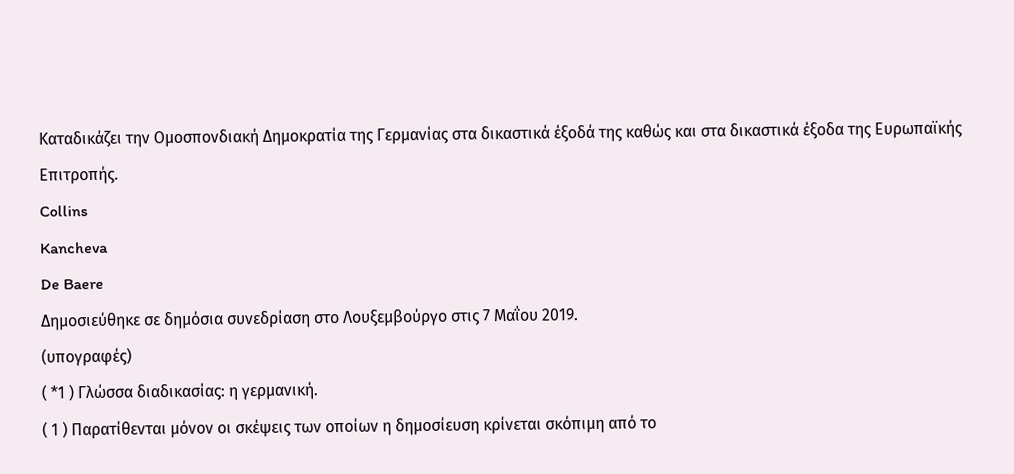Καταδικάζει την Ομοσπονδιακή Δημοκρατία της Γερμανίας στα δικαστικά έξοδά της καθώς και στα δικαστικά έξοδα της Ευρωπαϊκής Επιτροπής.
Collins
Kancheva
De Baere
Δημοσιεύθηκε σε δημόσια συνεδρίαση στο Λουξεμβούργο στις 7 Μαΐου 2019.
(υπογραφές)
( *1 ) Γλώσσα διαδικασίας: η γερμανική.
( 1 ) Παρατίθενται μόνον οι σκέψεις των οποίων η δημοσίευση κρίνεται σκόπιμη από το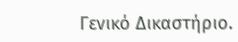Γενικό Δικαστήριο.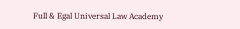Full & Egal Universal Law Academy